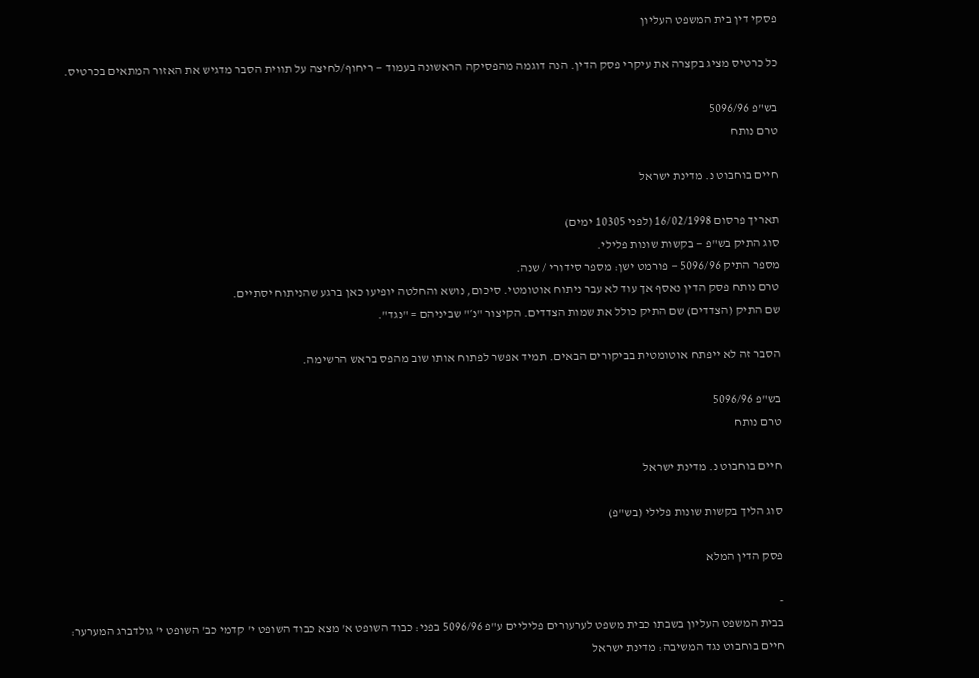פסקי דין בית המשפט העליון

כל כרטיס מציג בקצרה את עיקרי פסק הדין. הנה דוגמה מהפסיקה הראשונה בעמוד — ריחוף/לחיצה על תווית הסבר מדגיש את האזור המתאים בכרטיס.

בש"פ 5096/96
טרם נותח

חיים בוחבוט נ. מדינת ישראל

תאריך פרסום 16/02/1998 (לפני 10305 ימים)
סוג התיק בש"פ — בקשות שונות פלילי.
מספר התיק 5096/96 — פורמט ישן: מספר סידורי / שנה.
טרם נותח פסק הדין נאסף אך עוד לא עבר ניתוח אוטומטי. סיכום, נושא והחלטה יופיעו כאן ברגע שהניתוח יסתיים.
שם התיק (הצדדים) שם התיק כולל את שמות הצדדים. הקיצור "נ׳" שביניהם = "נגד".

הסבר זה לא ייפתח אוטומטית בביקורים הבאים. תמיד אפשר לפתוח אותו שוב מהפס בראש הרשימה.

בש"פ 5096/96
טרם נותח

חיים בוחבוט נ. מדינת ישראל

סוג הליך בקשות שונות פלילי (בש"פ)

פסק הדין המלא

-
בבית המשפט העליון בשבתו כבית משפט לערעורים פליליים ע"פ 5096/96 בפני: כבוד השופט א' מצא כבוד השופט י' קדמי כב' השופט י' גולדברג המערער: חיים בוחבוט נגד המשיבה: מדינת ישראל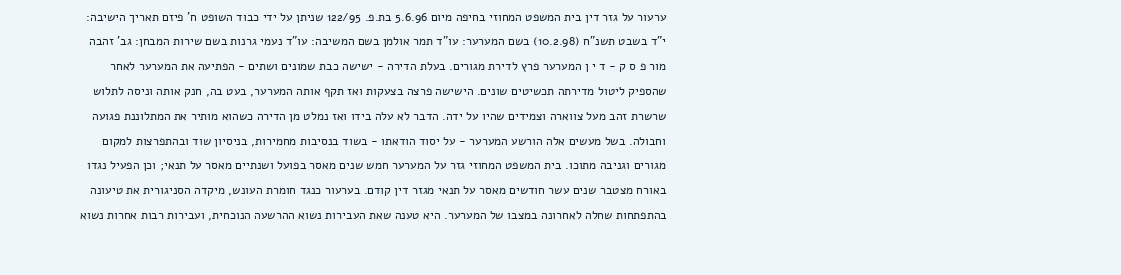ערעור על גזר דין בית המשפט המחוזי בחיפה מיום 5.6.96 בת.פ. 122/95 שניתן על ידי כבוד השופט ח' פיזם תאריך הישיבה: י"ד בשבט תשנ"ח (10.2.98) בשם המערער: עו"ד תמר אולמן בשם המשיבה: עו"ד נעמי גרנות בשם שירות המבחן: גב' זהבה מור פ ס ק - ד י ן המערער פרץ לדירת מגורים. בעלת הדירה - ישישה כבת שמונים ושתים - הפתיעה את המערער לאחר שהספיק ליטול מדירתה תכשיטים שונים. הישישה פרצה בצעקות ואז תקף אותה המערער, בעט בה, חנק אותה וניסה לתלוש שרשרת זהב מעל צווארה וצמידים שהיו על ידה. הדבר לא עלה בידו ואז נמלט מן הדירה כשהוא מותיר את המתלוננת פגועה וחבולה. בשל מעשים אלה הורשע המערער - על יסוד הודאתו - בשוד בנסיבות מחמירות, בניסיון שוד ובהתפרצות למקום מגורים וגניבה מתוכו. בית המשפט המחוזי גזר על המערער חמש שנים מאסר בפועל ושנתיים מאסר על תנאי; וכן הפעיל נגדו באורח מצטבר שנים עשר חודשים מאסר על תנאי מגזר דין קודם. בערעור כנגד חומרת העונש, מיקדה הסניגורית את טיעונה בהתפתחות שחלה לאחרונה במצבו של המערער. היא טענה שאת העבירות נשוא ההרשעה הנוכחית, ועבירות רבות אחרות נשוא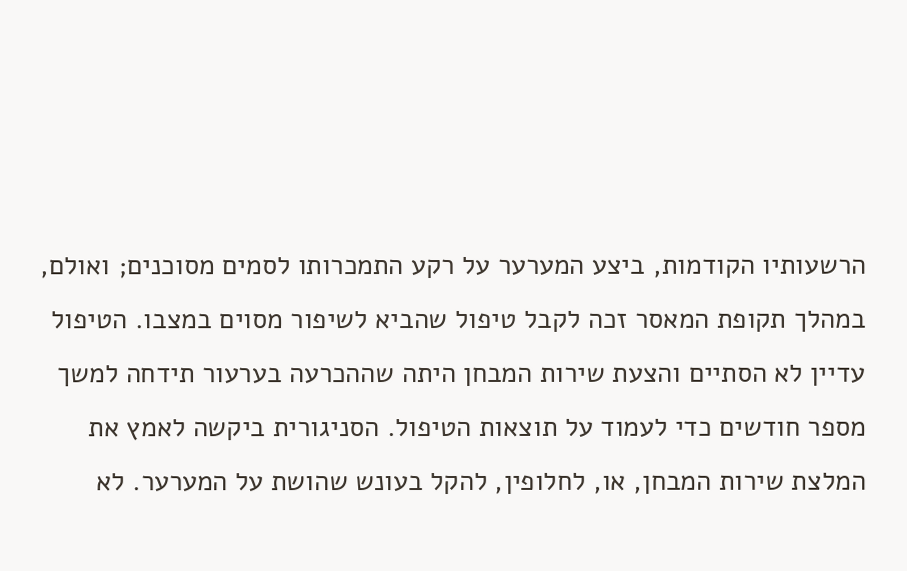הרשעותיו הקודמות, ביצע המערער על רקע התמכרותו לסמים מסוכנים; ואולם, במהלך תקופת המאסר זכה לקבל טיפול שהביא לשיפור מסוים במצבו. הטיפול עדיין לא הסתיים והצעת שירות המבחן היתה שההכרעה בערעור תידחה למשך מספר חודשים כדי לעמוד על תוצאות הטיפול. הסניגורית ביקשה לאמץ את המלצת שירות המבחן, או, לחלופין, להקל בעונש שהושת על המערער. לא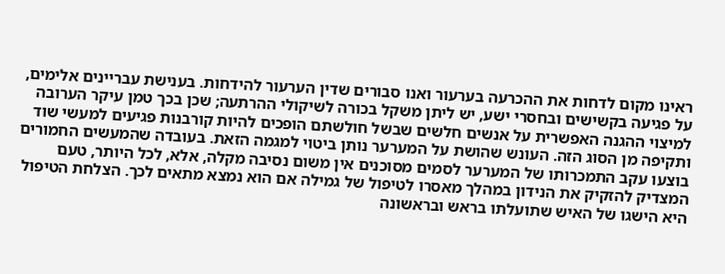ראינו מקום לדחות את ההכרעה בערעור ואנו סבורים שדין הערעור להידחות. בענישת עבריינים אלימים, על פגיעה בקשישים ובחסרי ישע, יש ליתן משקל בכורה לשיקולי ההרתעה; שכן בכך טמן עיקר הערובה למיצוי ההגנה האפשרית על אנשים חלשים שבשל חולשתם הופכים להיות קורבנות פגיעים למעשי שוד ותקיפה מן הסוג הזה. העונש שהושת על המערער נותן ביטוי למגמה הזאת. בעובדה שהמעשים החמורים בוצעו עקב התמכרותו של המערער לסמים מסוכנים אין משום נסיבה מקלה, אלא, לכל היותר, טעם המצדיק להזקיק את הנידון במהלך מאסרו לטיפול של גמילה אם הוא נמצא מתאים לכך. הצלחת הטיפול היא הישגו של האיש שתועלתו בראש ובראשונה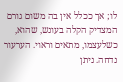לו; אך ככלל אין בה משום גורם המצדיק הקלה בעונש, שהוא, כשלעצמו, מתאים וראוי. הערעור נדחה. ניתן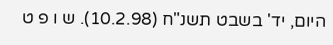היום, יד' בשבט תשנ"ח (10.2.98). ש ו פ ט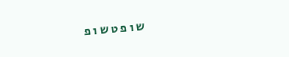ש ו פ ט ש ו פ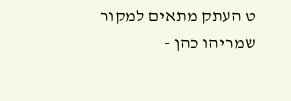ט העתק מתאים למקור שמריהו כהן -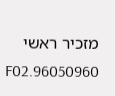מזכיר ראשי 96050960.F02